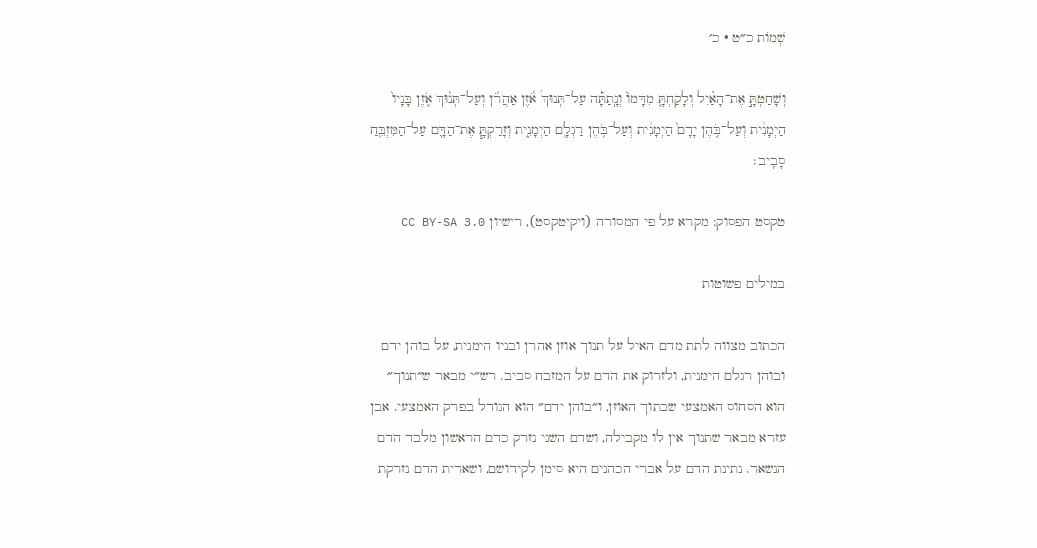שְׁמוֹת כ״ט · כ׳

וְשָׁחַטְתָּ֣ אֶת־הָאַ֗יִל וְלָקַחְתָּ֤ מִדָּמוֹ֙ וְנָֽתַתָּ֡ה עַל־תְּנוּךְ֩ אֹ֨זֶן אַהֲרֹ֜ן וְעַל־תְּנ֨וּךְ אֹ֤זֶן בָּנָיו֙ הַיְמָנִ֔ית וְעַל־בֹּ֤הֶן יָדָם֙ הַיְמָנִ֔ית וְעַל־בֹּ֥הֶן רַגְלָ֖ם הַיְמָנִ֑ית וְזָרַקְתָּ֧ אֶת־הַדָּ֛ם עַל־הַמִּזְבֵּ֖חַ סָבִֽיב׃

טקסט הפסוק: מקרא על פי המסורה (ויקיטקסט), רישיון CC BY-SA 3.0

במילים פשוטות

הכתוב מצווה לתת מדם האיל על תנוך אוזן אהרן ובניו הימנית, על בוהן ידם ובוהן רגלם הימנית, ולזרוק את הדם על המזבח סביב. רש״י מבאר ש״תנוך״ הוא הסחוס האמצעי שבתוך האוזן, ו״בוהן ידם״ הוא הגודל בפרק האמצעי. אבן עזרא מבאר שתנוך אין לו מקבילה, ושדם השני נזרק כדם הראשון מלבד הדם הנשאר. נתינת הדם על אברי הכהנים היא סימן לקידושם, ושארית הדם נזרקת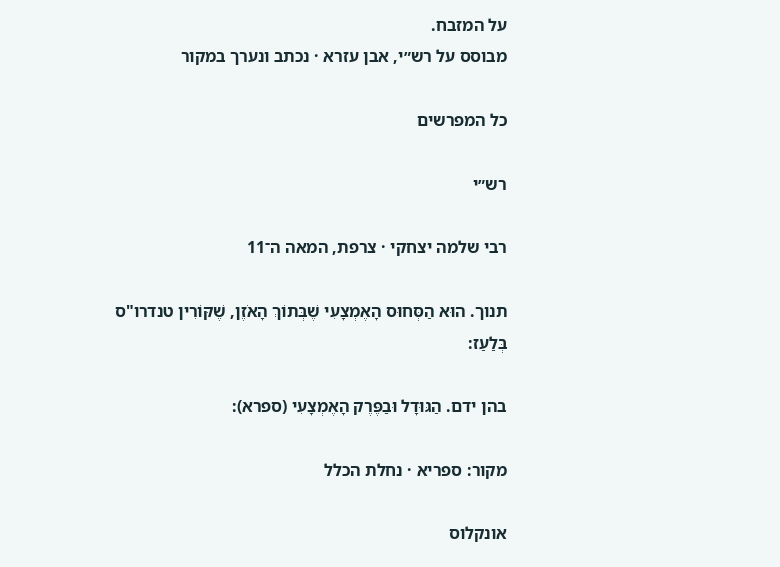על המזבח.
מבוסס על רש״י, אבן עזרא · נכתב ונערך במקור

כל המפרשים

רש״י

רבי שלמה יצחקי · צרפת, המאה ה־11

תנוך. הוּא הַסְּחוּס הָאֶמְצָעִי שֶׁבְּתוֹךְ הָאֹזֶן, שֶׁקּוֹרִין טנדרו"ס בְּלַעַז:

בהן ידם. הַגּוּדָל וּבַפֶּרֶק הָאֶמְצָעִי (ספרא):

מקור: ספריא · נחלת הכלל

אונקלוס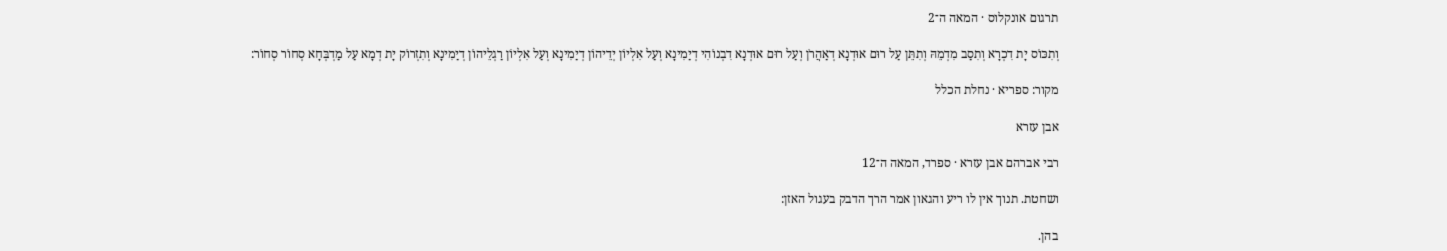תרגום אונקלוס · המאה ה־2

וְתִכּוֹס יָת דִכְרָא וְתִסַב מִדְמֵהּ וְתִתֵּן עַל רוּם אוּדְנָא דְאַהֲרֹן וְעַל רוּם אוּדְנָא דִבְנוֹהִי דְיַמִינָא וְעַל אִלְיוֹן יְדֵיהוֹן דְיַמִינָא וְעַל אִלְיוֹן רַגְלֵיהוֹן דְיַמִינָא וְתִזְרוֹק יָת דְמָא עַל מַדְבְּחָא סְחוֹר סְחוֹר:

מקור: ספריא · נחלת הכלל

אבן עזרא

רבי אברהם אבן עזרא · ספרד, המאה ה־12

ושחטת. תנוך אין לו ריע והגאון אמר הרך הדבק בעגול האזן:

בהן.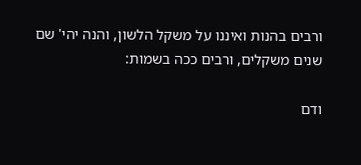ורבים בהנות ואיננו על משקל הלשון, והנה יהי' שם שנים משקלים, ורבים ככה בשמות:

ודם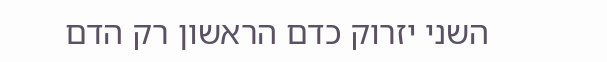השני יזרוק כדם הראשון רק הדם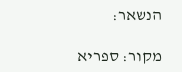הנשאר:

מקור: ספריא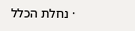· נחלת הכלל